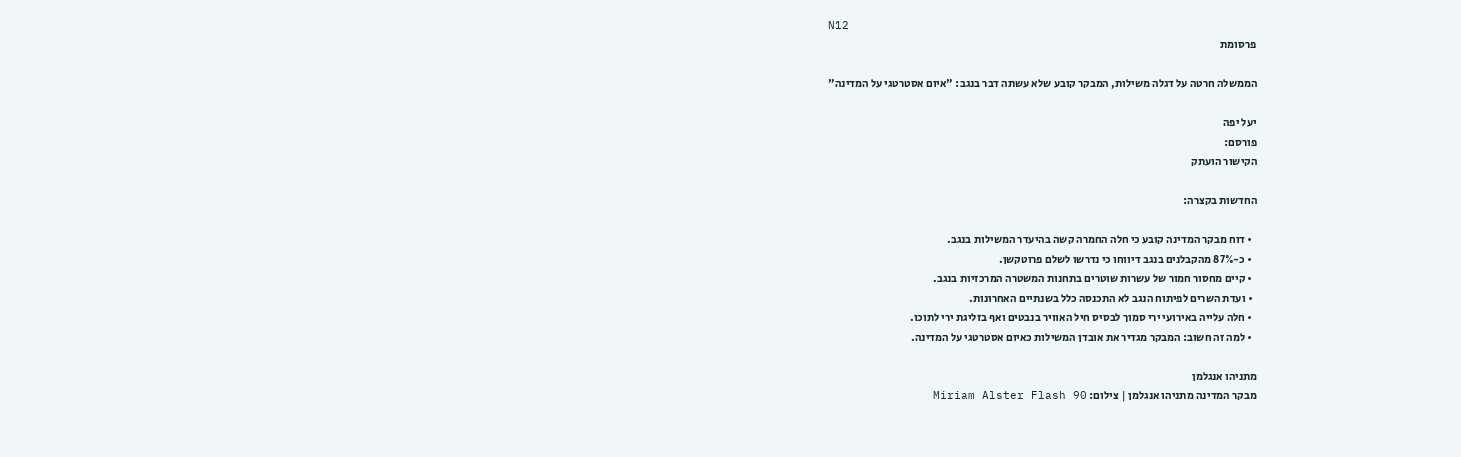N12
פרסומת

הממשלה חרטה על דגלה משילות, המבקר קובע שלא עשתה דבר בנגב: "איום אסטרטגי על המדינה"

יעל יפה
פורסם:
הקישור הועתק

החדשות בקצרה:

  • דוח מבקר המדינה קובע כי חלה החמרה קשה בהיעדר המשילות בנגב.
  • כ-87% מהקבלנים בנגב דיווחו כי נדרשו לשלם פרוטקשן.
  • קיים מחסור חמור של עשרות שוטרים בתחנות המשטרה המרכזיות בנגב.
  • ועדת השרים לפיתוח הנגב לא התכנסה כלל בשנתיים האחרונות.
  • חלה עלייה באירועי ירי סמוך לבסיס חיל האוויר בנבטים ואף בזליגת ירי לתוכו.
  • למה זה חשוב: המבקר מגדיר את אובדן המשילות כאיום אסטרטגי על המדינה.

מתניהו אנגלמן
מבקר המדינה מתניהו אנגלמן | צילום: Miriam Alster Flash 90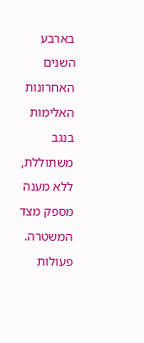בארבע השנים האחרונות האלימות בנגב משתוללת, ללא מענה מספק מצד המשטרה. פעולות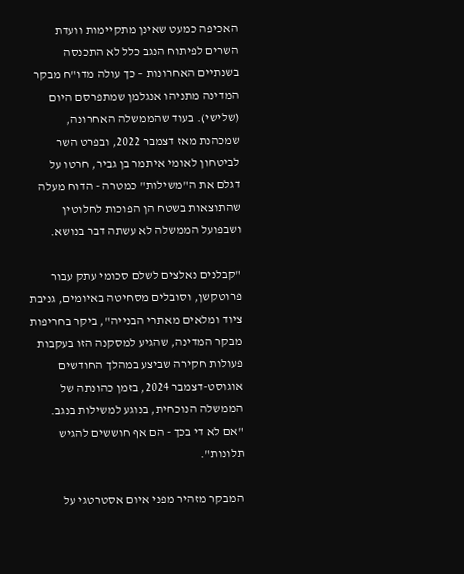האכיפה כמעט שאינן מתקיימות וועדת השרים לפיתוח הנגב כלל לא התכנסה בשנתיים האחרונות – כך עולה מדו"ח מבקר המדינה מתניהו אנגלמן שמתפרסם היום (שלישי). בעוד שהממשלה האחרונה, שמכהנת מאז דצמבר 2022, ובפרט השר לביטחון לאומי איתמר בן גביר, חרטו על דגלם את ה"משילות" כמטרה - הדוח מעלה שהתוצאות בשטח הן הפוכות לחלוטין ושבפועל הממשלה לא עשתה דבר בנושא.

"קבלנים נאלצים לשלם סכומי עתק עבור פרוטקשן, וסובלים מסחיטה באיומים, גניבת ציוד ומלאים מאתרי הבנייה", ביקר בחריפות מבקר המדינה, שהגיע למסקנה הזו בעקבות פעולות חקירה שביצע במהלך החודשים אוגוסט-דצמבר 2024, בזמן כהונתה של הממשלה הנוכחית, בנוגע למשילות בנגב. "אם לא די בכך - הם אף חוששים להגיש תלונות".

המבקר מזהיר מפני איום אסטרטגי על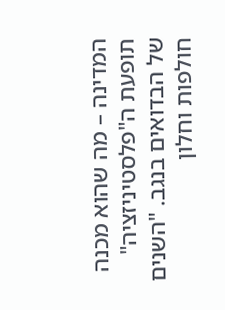המדינה – מה שהוא מכנה תופעת ה"פלסטיניזציה" של הבדואים בנגב. "השנים חולפות וחלון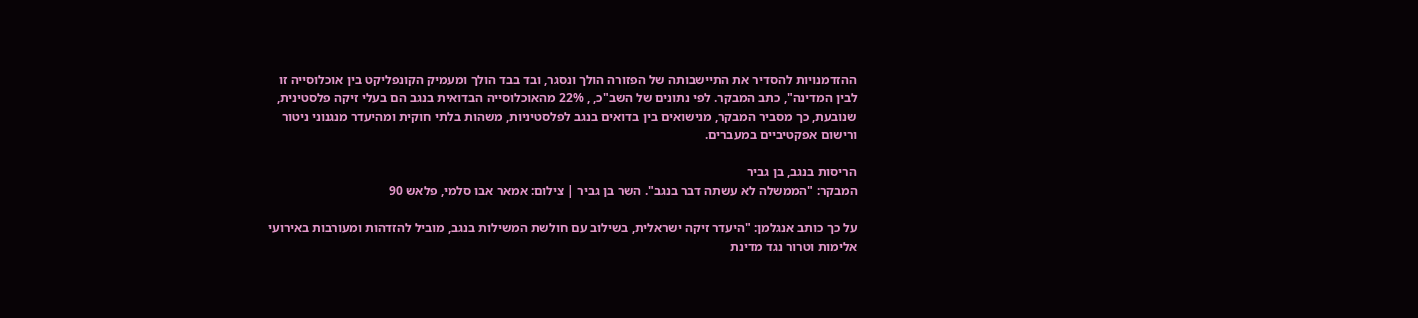ההזדמנויות להסדיר את התיישבותה של הפזורה הולך ונסגר, ובד בבד הולך ומעמיק הקונפליקט בין אוכלוסייה זו לבין המדינה", כתב המבקר. לפי נתונים של השב"כ, , 22% מהאוכלוסייה הבדואית בנגב הם בעלי זיקה פלסטינית, שנובעת, כך מסביר המבקר, מנישואים בין בדואים בנגב לפלסטיניות, משהות בלתי חוקית ומהיעדר מנגנוני ניטור ורישום אפקטיביים במעברים.

הריסות בנגב, בן גביר
המבקר: "הממשלה לא עשתה דבר בנגב". השר בן גביר | צילום: אמאר אבו סלמי, פלאש 90

על כך כותב אנגלמן: "היעדר זיקה ישראלית, בשילוב עם חולשת המשילות בנגב, מוביל להזדהות ומעורבות באירועי אלימות וטרור נגד מדינת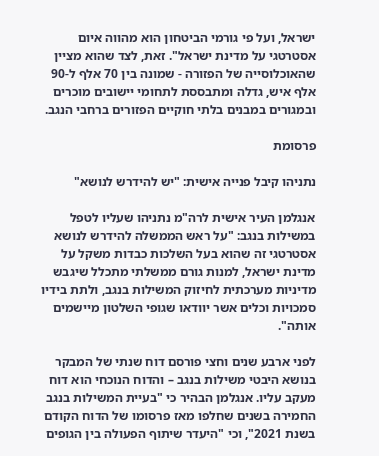ישראל, ועל פי גורמי הביטחון הוא מהווה איום אסטרטגי על מדינת ישראל". זאת, לצד שהוא מציין שהאוכלוסייה של הפזורה - שמונה בין 70 אלף ל-90 אלף איש, גדלה ומתבססת לתחומי יישובים מוכרים ובמגורים במבנים בלתי חוקיים הפזורים ברחבי הנגב.

פרסומת

נתניהו קיבל פנייה אישית: "יש להידרש לנושא"

אנגלמן העיר אישית לרה"מ נתניהו שעליו לטפל במשילות בנגב: "על ראש הממשלה להידרש לנושא אסטרטגי זה שהוא בעל השלכות כבדות משקל על מדינת ישראל, למנות גורם ממשלתי מתכלל שיגבש מדיניות מערכתית לחיזוק המשילות בנגב, ולתת בידיו סמכויות וכלים אשר יוודאו שגופי השלטון מיישמים אותה".

לפני ארבע שנים וחצי פורסם דוח שנתי של המבקר בנושא היבטי משילות בנגב – והדוח הנוכחי הוא דוח מעקב עליו. אנגלמן הבהיר כי "בעיית המשילות בנגב החמירה בשנים שחלפו מאז פרסומו של הדוח הקודם בשנת 2021", וכי "היעדר שיתוף הפעולה בין הגופים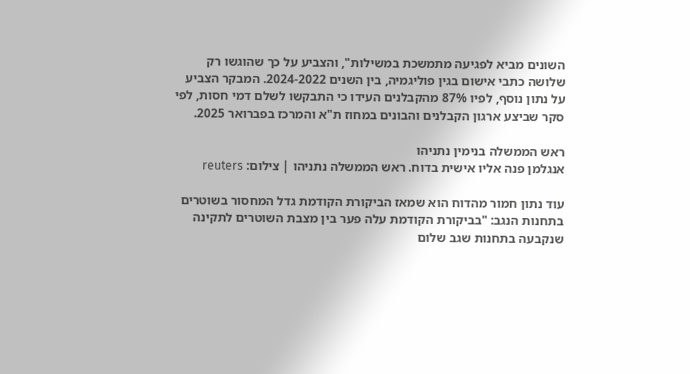השונים מביא לפגיעה מתמשכת במשילות", והצביע על כך שהוגשו רק שלושה כתבי אישום בגין פוליגמיה, בין השנים 2024-2022. המבקר הצביע על נתון נוסף, לפיו 87% מהקבלנים העידו כי התבקשו לשלם דמי חסות, לפי סקר שביצע ארגון הקבלנים והבונים במחוז ת"א והמרכז בפברואר 2025.

ראש הממשלה בנימין נתניהו
אנגלמן פנה אליו אישית בדוח. ראש הממשלה נתניהו | צילום: reuters

עוד נתון חמור מהדוח הוא שמאז הביקורת הקודמת גדל המחסור בשוטרים בתחנות הנגב: "בביקורת הקודמת עלה פער בין מצבת השוטרים לתקינה שנקבעה בתחנות שגב שלום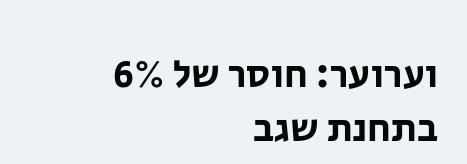וערוער: חוסר של 6% בתחנת שגב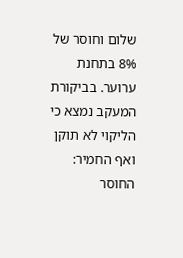שלום וחוסר של 8% בתחנת ערוער. בביקורת המעקב נמצא כי הליקוי לא תוקן ואף החמיר: החוסר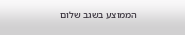הממוצע בשגב שלום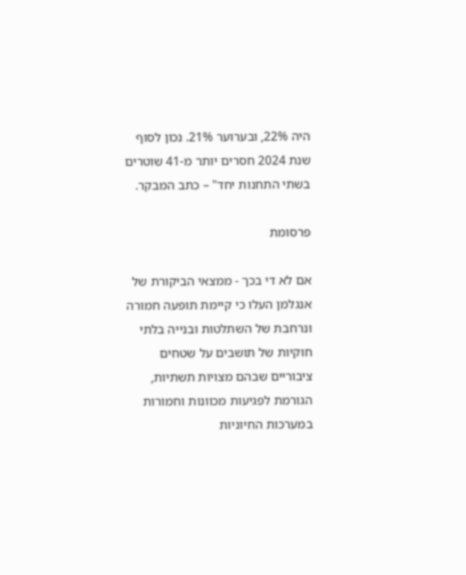היה 22%, ובערוער 21%. נכון לסוף שנת 2024 חסרים יותר מ-41 שוטרים בשתי התחנות יחד" – כתב המבקר.

פרסומת

אם לא די בכך - ממצאי הביקורת של אנגלמן העלו כי קיימת תופעה חמורה ונרחבת של השתלטות ובנייה בלתי חוקיות של תושבים על שטחים ציבוריים שבהם מצויות תשתיות, הגורמת לפגיעות מכוונות וחמורות במערכות החיוניות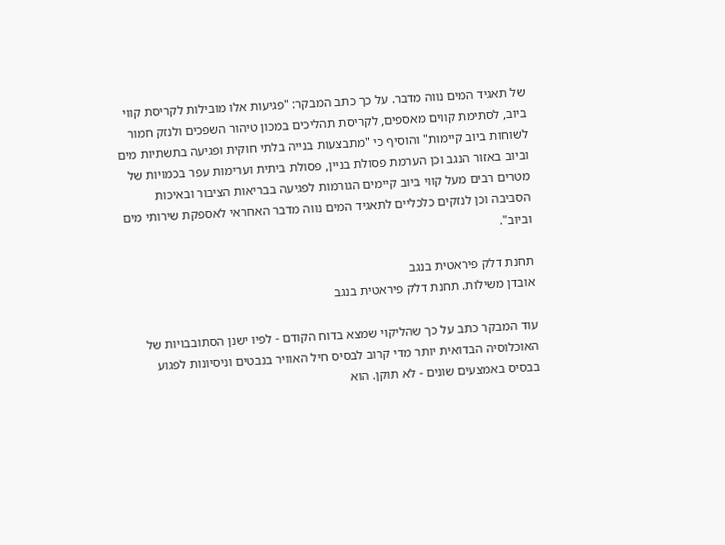של תאגיד המים נווה מדבר. על כך כתב המבקר: "פגיעות אלו מובילות לקריסת קווי ביוב, לסתימת קווים מאספים, לקריסת תהליכים במכון טיהור השפכים ולנזק חמור לשוחות ביוב קיימות" והוסיף כי "מתבצעות בנייה בלתי חוקית ופגיעה בתשתיות מים וביוב באזור הנגב וכן הערמת פסולת בניין, פסולת ביתית וערימות עפר בכמויות של מטרים רבים מעל קווי ביוב קיימים הגורמות לפגיעה בבריאות הציבור ובאיכות הסביבה וכן לנזקים כלכליים לתאגיד המים נווה מדבר האחראי לאספקת שירותי מים וביוב".

תחנת דלק פיראטית בנגב
אובדן משילות. תחנת דלק פיראטית בנגב

עוד המבקר כתב על כך שהליקוי שמצא בדוח הקודם - לפיו ישנן הסתובבויות של האוכלוסיה הבדואית יותר מדי קרוב לבסיס חיל האוויר בנבטים וניסיונות לפגוע בבסיס באמצעים שונים - לא תוקן. הוא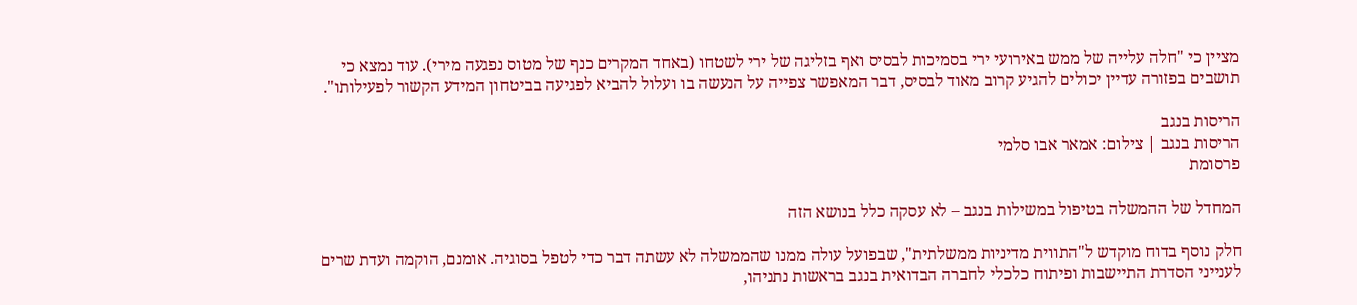מציין כי "חלה עלייה של ממש באירועי ירי בסמיכות לבסיס ואף בזליגה של ירי לשטחו (באחד המקרים כנף של מטוס נפגעה מירי). עוד נמצא כי תושבים בפזורה עדיין יכולים להגיע קרוב מאוד לבסיס, דבר המאפשר צפייה על הנעשה בו ועלול להביא לפגיעה בביטחון המידע הקשור לפעילותו".

הריסות בנגב
הריסות בנגב | צילום: אמאר אבו סלמי
פרסומת

המחדל של ההמשלה בטיפול במשילות בנגב – לא עסקה כלל בנושא הזה

חלק נוסף בדוח מוקדש ל"התווית מדיניות ממשלתית", שבפועל עולה ממנו שהממשלה לא עשתה דבר כדי לטפל בסוגיה. אומנם, הוקמה ועדת שרים לענייני הסדרת התיישבות ופיתוח כלכלי לחברה הבדואית בנגב בראשות נתניהו,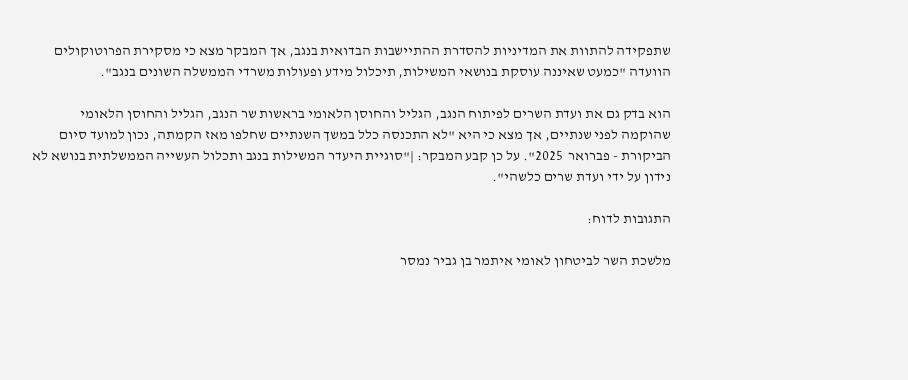שתפקידה להתוות את המדיניות להסדרת ההתיישבות הבדואית בנגב, אך המבקר מצא כי מסקירת הפרוטוקולים הוועדה "כמעט שאיננה עוסקת בנושאי המשילות, תיכלול מידע ופעולות משרדי הממשלה השונים בנגב".

הוא בדק גם את ועדת השרים לפיתוח הנגב, הגליל והחוסן הלאומי בראשות שר הנגב, הגליל והחוסן הלאומי שהוקמה לפני שנתיים, אך מצא כי היא "לא התכנסה כלל במשך השנתיים שחלפו מאז הקמתה, נכון למועד סיום הביקורת - פברואר  2025". על כן קבע המבקר: |"סוגיית היעדר המשילות בנגב ותכלול העשייה הממשלתית בנושא לא נידון על ידי ועדת שרים כלשהי".

התגובות לדוח:

מלשכת השר לביטחון לאומי איתמר בן גביר נמסר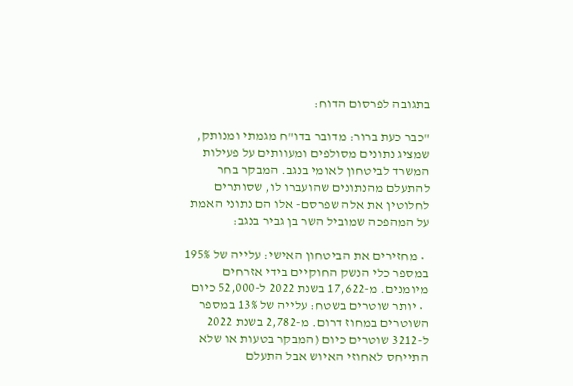בתגובה לפרסום הדוח:

"כבר כעת ברור: מדובר בדו"ח מגמתי ומנותק, שמציג נתונים מסולפים ומעוותים על פעילות המשרד לביטחון לאומי בנגב. המבקר בחר להתעלם מהנתונים שהועברו לו, שסותרים לחלוטין את אלה שפרסם- אלו הם נתוני האמת על המהפכה שמוביל השר בן גביר בנגב:

  • מחזירים את הביטחון האישי: עלייה של 195% במספר כלי הנשק החוקיים בידי אזרחים מיומנים. מ-17,622 בשנת 2022 ל-52,000 כיום
  • יותר שוטרים בשטח: עלייה של 13% במספר השוטרים במחוז דרום. מ-2,782 בשנת 2022 ל-3212 שוטרים כיום (המבקר בטעות או שלא התייחס לאחוזי האיוש אבל התעלם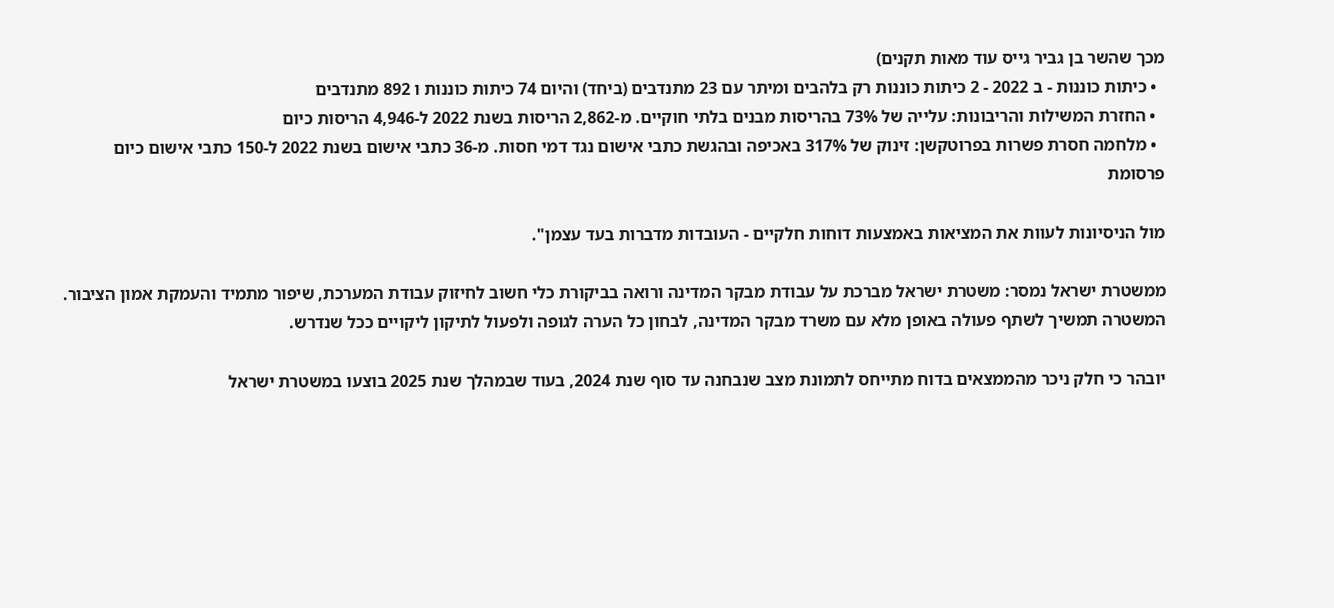מכך שהשר בן גביר גייס עוד מאות תקנים)
  • כיתות כוננות - ב 2022 - 2 כיתות כוננות רק בלהבים ומיתר עם 23 מתנדבים (ביחד) והיום 74 כיתות כוננות ו 892 מתנדבים
  • החזרת המשילות והריבונות: עלייה של 73% בהריסות מבנים בלתי חוקיים. מ-2,862 הריסות בשנת 2022 ל-4,946 הריסות כיום
  • מלחמה חסרת פשרות בפרוטקשן: זינוק של 317% באכיפה ובהגשת כתבי אישום נגד דמי חסות. מ-36 כתבי אישום בשנת 2022 ל-150 כתבי אישום כיום
פרסומת

מול הניסיונות לעוות את המציאות באמצעות דוחות חלקיים - העובדות מדברות בעד עצמן".

ממשטרת ישראל נמסר: משטרת ישראל מברכת על עבודת מבקר המדינה ורואה בביקורת כלי חשוב לחיזוק עבודת המערכת, שיפור מתמיד והעמקת אמון הציבור. המשטרה תמשיך לשתף פעולה באופן מלא עם משרד מבקר המדינה, לבחון כל הערה לגופה ולפעול לתיקון ליקויים ככל שנדרש.

יובהר כי חלק ניכר מהממצאים בדוח מתייחס לתמונת מצב שנבחנה עד סוף שנת 2024, בעוד שבמהלך שנת 2025 בוצעו במשטרת ישראל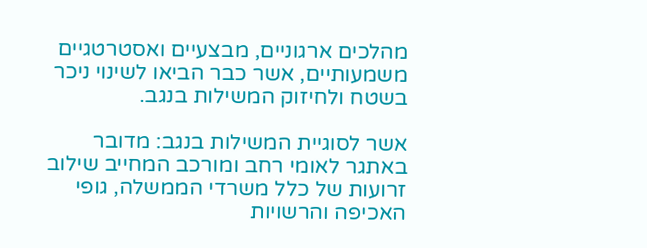מהלכים ארגוניים, מבצעיים ואסטרטגיים משמעותיים, אשר כבר הביאו לשינוי ניכר בשטח ולחיזוק המשילות בנגב.

אשר לסוגיית המשילות בנגב: מדובר באתגר לאומי רחב ומורכב המחייב שילוב זרועות של כלל משרדי הממשלה, גופי האכיפה והרשויות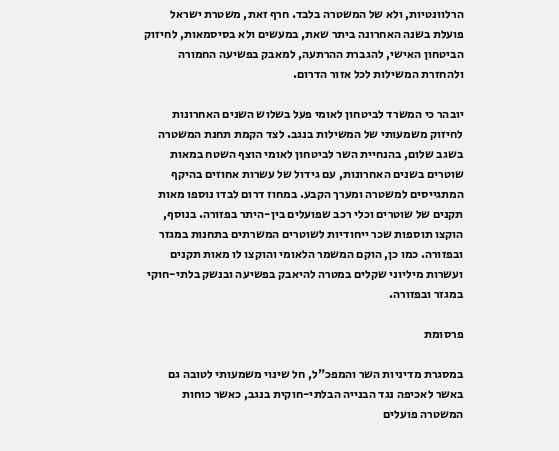הרלוונטיות, ולא של המשטרה בלבד. חרף זאת, משטרת ישראל פועלת בשנה האחרונה ביתר שאת, במעשים ולא בסיסמאות, לחיזוק הביטחון האישי, להגברת ההרתעה, למאבק בפשיעה החמורה ולהחזרת המשילות לכל אזור הדרום.

יובהר כי המשרד לביטחון לאומי פעל בשלוש השנים האחרונות לחיזוק משמעותי של המשילות בנגב. לצד הקמת תחנת המשטרה בשגב שלום, בהנחיית השר לביטחון לאומי הוצף השטח במאות שוטרים בשנים האחרונות, עם גידול של עשרות אחוזים בהיקף המתגייסים למשטרה ומערך הקבע. במחוז דרום לבדו נוספו מאות תקנים של שוטרים וכלי רכב שפועלים בין-היתר בפזורה. בנוסף, הוקצו תוספות שכר ייחודיות לשוטרים המשרתים בתחנות במגזר ובפזורה. כמו כן, הוקם המשמר הלאומי והוקצו לו מאות תקנים ועשרות מיליוני שקלים במטרה להיאבק בפשיעה ובנשק בלתי-חוקי במגזר ובפזורה.

פרסומת

במסגרת מדיניות השר והמפכ"ל, חל שינוי משמעותי לטובה גם באשר לאכיפה נגד הבנייה הבלתי-חוקית בנגב, כאשר כוחות המשטרה פועלים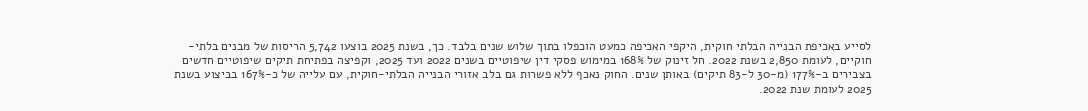לסייע באכיפת הבנייה הבלתי חוקית, היקפי האכיפה כמעט הוכפלו בתוך שלוש שנים בלבד. כך, בשנת 2025 בוצעו 5,742 הריסות של מבנים בלתי-חוקיים, לעומת 2,850 בשנת 2022. חל זינוק של 168% במימוש פסקי דין שיפוטיים בשנים 2022 ועד 2025, וקפיצה בפתיחת תיקים שיפוטיים חדשים בצבירים ב-177% (מ-30 ל-83 תיקים) באותן שנים. החוק נאכף ללא פשרות גם בלב אזורי הבנייה הבלתי-חוקית, עם עלייה של כ-167% בביצוע בשנת 2025 לעומת שנת 2022.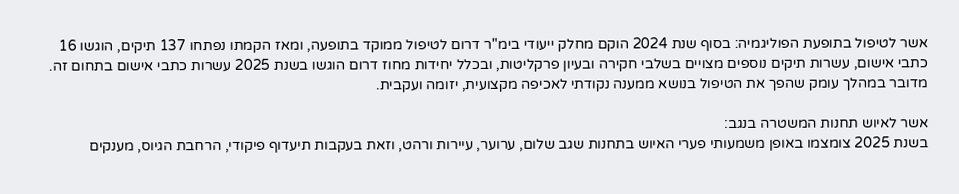אשר לטיפול בתופעת הפוליגמיה: בסוף שנת 2024 הוקם מחלק ייעודי בימ"ר דרום לטיפול ממוקד בתופעה, ומאז הקמתו נפתחו 137 תיקים, הוגשו 16 כתבי אישום, עשרות תיקים נוספים מצויים בשלבי חקירה ובעיון פרקליטות, ובכלל יחידות מחוז דרום הוגשו בשנת 2025 עשרות כתבי אישום בתחום זה. מדובר במהלך עומק שהפך את הטיפול בנושא ממענה נקודתי לאכיפה מקצועית, יזומה ועקבית.

אשר לאיוש תחנות המשטרה בנגב:
בשנת 2025 צומצמו באופן משמעותי פערי האיוש בתחנות שגב שלום, ערוער, עיירות ורהט, וזאת בעקבות תיעדוף פיקודי, הרחבת הגיוס, מענקים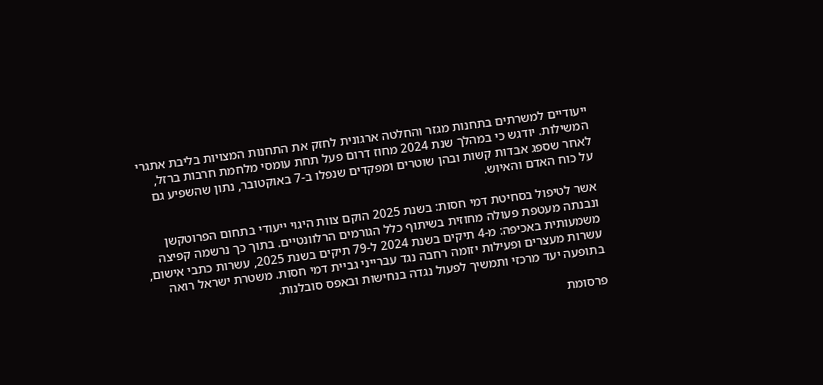ייעודיים למשרתים בתחנות מגזר והחלטה ארגונית לחזק את התחנות המצויות בליבת אתגרי המשילות. יודגש כי במהלך שנת 2024 מחוז דרום פעל תחת עומסי מלחמת חרבות ברזל, לאחר שספג אבדות קשות ובהן שוטרים ומפקדים שנפלו ב-7 באוקטובר, נתון שהשפיע גם על כוח האדם והאיוש.

אשר לטיפול בסחיטת דמי חסות: בשנת 2025 הוקם צוות היגוי ייעודי בתחום הפרוטקשן ונבנתה מעטפת פעולה מחוזית בשיתוף כלל הגורמים הרלוונטיים. בתוך כך נרשמה קפיצה משמעותית באכיפה: מ-4 תיקים בשנת 2024 ל-79 תיקים בשנת 2025, עשרות כתבי אישום, עשרות מעצרים ופעילות יזומה רחבה נגד עברייני גביית דמי חסות. משטרת ישראל רואה בתופעה יעד מרכזי ותמשיך לפעול נגדה בנחישות ובאפס סובלנות.

פרסומת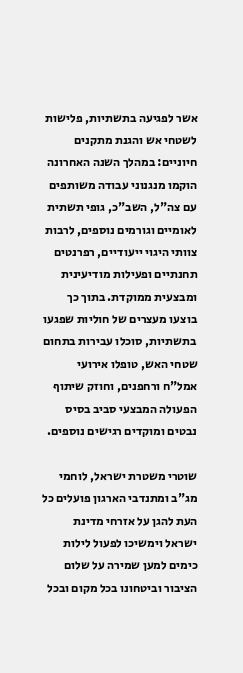אשר לפגיעה בתשתיות, פלישות לשטחי אש והגנת מתקנים חיוניים: במהלך השנה האחרונה הוקמו מנגנוני עבודה משותפים עם צה"ל, השב"כ, גופי תשתית לאומיים וגורמים נוספים, לרבות צוותי היגוי ייעודיים, רפרנטים תחנתיים ופעילות מודיעינית ומבצעית ממוקדת. בתוך כך בוצעו מעצרים של חוליות שפגעו בתשתיות, סוכלו עבירות בתחום שטחי האש, טופלו אירועי אמל"ח ורחפנים, וחוזק שיתוף הפעולה המבצעי סביב בסיס נבטים ומוקדים רגישים נוספים.

שוטרי משטרת ישראל, לוחמי מג"ב ומתנדבי הארגון פועלים כל העת להגן על אזרחי מדינת ישראל וימשיכו לפעול לילות כימים למען שמירה על שלום הציבור וביטחונו בכל מקום ובכל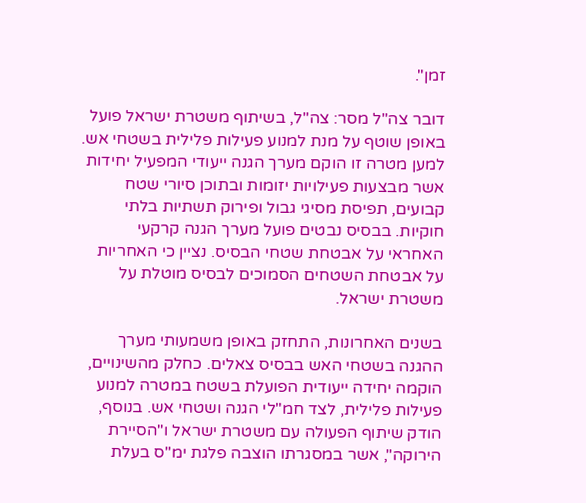זמן".

דובר צה"ל מסר: צה"ל, בשיתוף משטרת ישראל פועל באופן שוטף על מנת למנוע פעילות פלילית בשטחי אש. למען מטרה זו הוקם מערך הגנה ייעודי המפעיל יחידות אשר מבצעות פעילויות יזומות ובתוכן סיורי שטח קבועים, תפיסת מסיגי גבול ופירוק תשתיות בלתי חוקיות. בבסיס נבטים פועל מערך הגנה קרקעי האחראי על אבטחת שטחי הבסיס. נציין כי האחריות על אבטחת השטחים הסמוכים לבסיס מוטלת על משטרת ישראל.

בשנים האחרונות, התחזק באופן משמעותי מערך ההגנה בשטחי האש בבסיס צאלים. כחלק מהשינויים, הוקמה יחידה ייעודית הפועלת בשטח במטרה למנוע פעילות פלילית, לצד חמ"לי הגנה ושטחי אש. בנוסף, הודק שיתוף הפעולה עם משטרת ישראל ו"הסיירת הירוקה", אשר במסגרתו הוצבה פלגת ימ"ס בעלת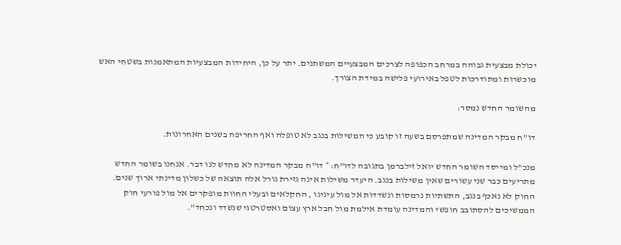יכולת מבצעית גבוהה במרחב הכפופה לצרכים המבצעיים המשתנים. יתר על כן, היחידות המבצעיות המתאמנות בשטחי האש מוכשרות ומתודרכות לטפל באירועי פלישה במידת הצורך.

מהשומר החדש נמסר:

דו"ח מבקר המדינה שמתפרסם בשעה זו קובע כי המשילות בנגב לא טופלה ואף החריפה בשנים האחרונות.

מנכ"ל ומייסד השומר החדש יואל זילברמן בתגובה לדו"ח: ״ דו"ח מבקר המדינה לא מחדש לנו דבר. אנחנו בשומר החדש מתריעים כבר שני עשורים שאין משילות בנגב. היעדר משילות אינה גזירת גורל אלה תוצאה של כשלון מדינתי ארוך שנים. החוק לא נאכף בנגב, התשתיות נרמסות ונשדדות אל מול עינינו , החקלאים ובעלי החוות מופקרים אל מול פורעי חוק הממשיכים להסתובב חופשי והמדינה עומדת אילמת מול חבל ארץ עצום ואסטרטגי שנשדד ונכחד".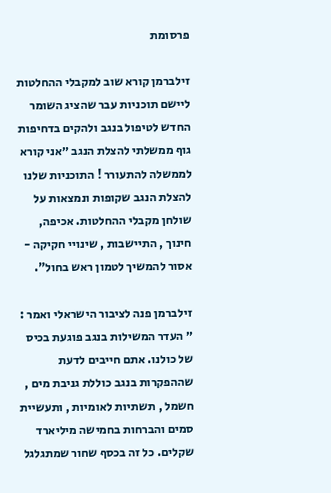פרסומת

זילברמן קורא שוב למקבלי ההחלטות ליישם תוכניות עבר שהציג השומר החדש לטיפול בנגב ולהקים בדחיפות גוף ממשלתי להצלת הנגב ״אני קורא לממשלה להתעורר ! התוכניות שלנו להצלת הנגב שקופות ונמצאות על שולחן מקבלי ההחלטות. אכיפה, חינוך , התיישבות , שינויי חקיקה - אסור להמשיך לטמון ראש בחול".

זילברמן פנה לציבור הישראלי ואמר : ״ העדר המשילות בנגב פוגעת בכיס של כולנו. אתם חייבים לדעת שההפקרות בנגב כוללת גניבת מים , חשמל , תשתיות לאומיות , ותעשיית סמים והברחות בחמישה מיליארד שקלים. כל זה בכסף שחור שמתגלגל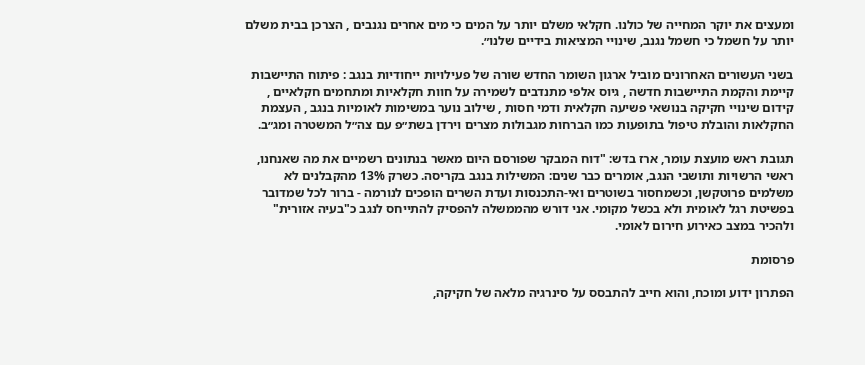ומעצים את יוקר המחייה של כולנו. חקלאי משלם יותר על המים כי מים אחרים נגנבים , הצרכן בבית משלם יותר על חשמל כי חשמל נגנב, שינויי המציאות בידיים שלנו״.

בשני העשורים האחרונים מוביל ארגון השומר החדש שורה של פעילויות ייחודיות בנגב : פיתוח התיישבות קיימת והקמת התיישבות חדשה , גיוס אלפי מתנדבים לשמירה על חוות חקלאיות ומתחמים חקלאיים , קידום שינויי חקיקה בנושאי פשיעה חקלאית ודמי חסות , שילוב נוער במשימות לאומיות בנגב , העצמת החקלאות והובלת טיפול בתופעות כמו הברחות מגבולות מצרים וירדן בשת״פ עם צה״ל המשטרה ומג״ב.

תגובת ראש מועצת עומר, ארז בדש: "דוח המבקר שפורסם היום מאשר בנתונים רשמיים את מה שאנחנו, ראשי הרשויות ותושבי הנגב, אומרים כבר שנים: המשילות בנגב בקריסה. כשרק 13% מהקבלנים לא משלמים פרוטקשן, וכשמחסור בשוטרים ואי-התכנסות ועדת השרים הופכים לנורמה - ברור לכל שמדובר בפשיטת רגל לאומית ולא בכשל מקומי. אני דורש מהממשלה להפסיק להתייחס לנגב כ"בעיה אזורית" ולהכיר במצב כאירוע חירום לאומי.

פרסומת

הפתרון ידוע ומוכח, והוא חייב להתבסס על סינרגיה מלאה של חקיקה,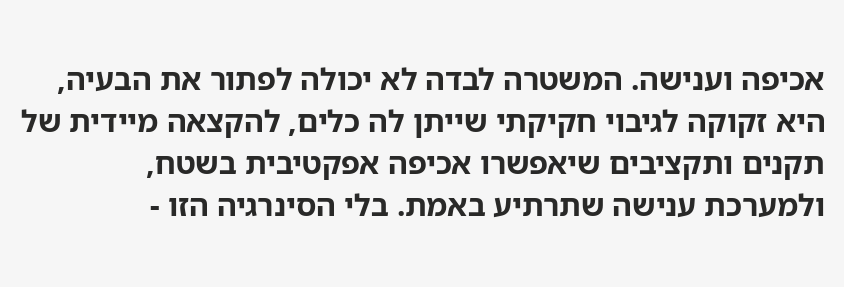אכיפה וענישה. המשטרה לבדה לא יכולה לפתור את הבעיה, היא זקוקה לגיבוי חקיקתי שייתן לה כלים, להקצאה מיידית של תקנים ותקציבים שיאפשרו אכיפה אפקטיבית בשטח, ולמערכת ענישה שתרתיע באמת. בלי הסינרגיה הזו -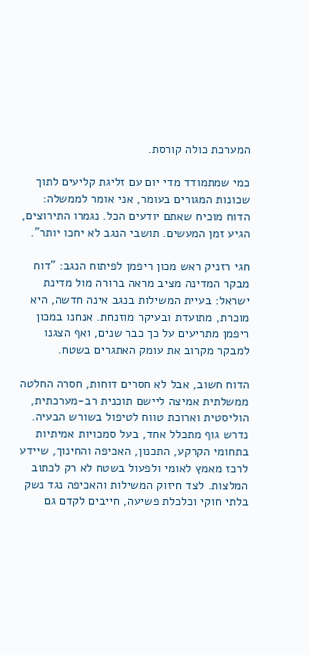המערכת כולה קורסת.

כמי שמתמודד מדי יום עם זליגת קליעים לתוך שכונות המגורים בעומר, אני אומר לממשלה: הדוח מוכיח שאתם יודעים הכל. נגמרו התירוצים, הגיע זמן המעשים. תושבי הנגב לא יחכו יותר".

חגי רזניק ראש מכון ריפמן לפיתוח הנגב: "דוח מבקר המדינה מציב מראה ברורה מול מדינת ישראל: בעיית המשילות בנגב אינה חדשה, היא מוכרת, מתועדת ובעיקר מוזנחת. אנחנו במכון ריפמן מתריעים על כך כבר שנים, ואף הצגנו למבקר מקרוב את עומק האתגרים בשטח.

הדוח חשוב, אבל לא חסרים דוחות, חסרה החלטה ממשלתית אמיצה ליישם תוכנית רב-מערכתית, הוליסטית וארוכת טווח לטיפול בשורש הבעיה. נדרש גוף מתכלל אחד, בעל סמכויות אמיתיות בתחומי הקרקע, התכנון, האכיפה והחינוך, שיידע לרכז מאמץ לאומי ולפעול בשטח לא רק לכתוב המלצות. לצד חיזוק המשילות והאכיפה נגד נשק בלתי חוקי וכלכלת פשיעה, חייבים לקדם גם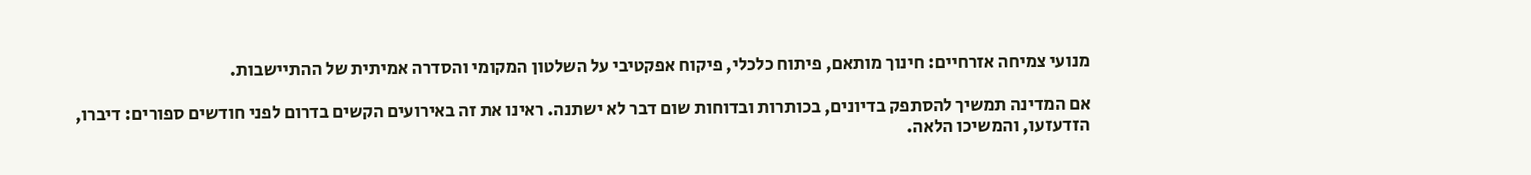מנועי צמיחה אזרחיים: חינוך מותאם, פיתוח כלכלי, פיקוח אפקטיבי על השלטון המקומי והסדרה אמיתית של ההתיישבות.

אם המדינה תמשיך להסתפק בדיונים, בכותרות ובדוחות שום דבר לא ישתנה. ראינו את זה באירועים הקשים בדרום לפני חודשים ספורים: דיברו, הזדעזעו, והמשיכו הלאה.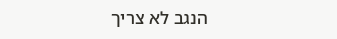הנגב לא צריך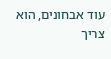עוד אבחונים, הוא צריך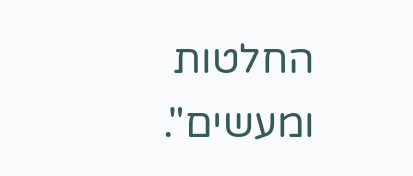החלטות ומעשים".